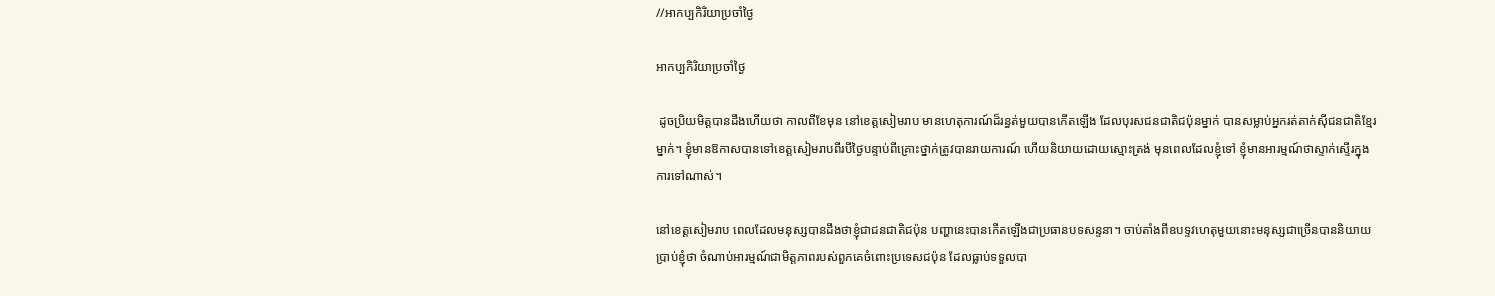//អាកប្បកិរិយាប្រចាំថ្ងៃ

អាកប្បកិរិយាប្រចាំថ្ងៃ

 ដូចប្រិយមិត្តបានដឹងហើយថា កាលពីខែមុន នៅខេត្តសៀមរាប មានហេតុការណ៍ដ៏រន្ធត់មួយបានកើតឡើង ដែលបុរសជនជាតិជប៉ុនម្នាក់ បានសម្លាប់អ្នករត់តាក់ស៊ីជនជាតិខ្មែរម្នាក់។ ខ្ញុំមានឱកាសបានទៅខេត្តសៀមរាបពីរបីថ្ងៃបន្ទាប់ពីគ្រោះថ្នាក់ត្រូវបានរាយការណ៍ ហើយនិយាយដោយស្មោះត្រង់ មុនពេលដែលខ្ញុំទៅ ខ្ញុំមានអារម្មណ៍ថាស្ទាក់ស្ទើរក្នុងការទៅណាស់។

នៅខេត្តសៀមរាប ពេលដែលមនុស្សបានដឹងថាខ្ញុំជាជនជាតិជប៉ុន បញ្ហានេះបានកើតឡើងជាប្រធានបទសន្ទនា។ ចាប់តាំងពីឧបទ្ទវហេតុមួយនោះមនុស្សជាច្រើនបាននិយាយប្រាប់ខ្ញុំថា ចំណាប់អារម្មណ៍ជាមិត្តភាពរបស់ពួកគេចំពោះប្រទេសជប៉ុន ដែលធ្លាប់ទទួលបា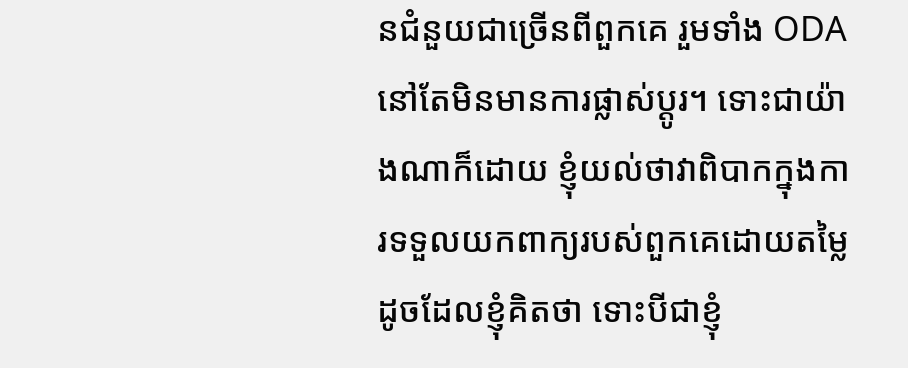នជំនួយជាច្រើនពីពួកគេ រួមទាំង ODA នៅតែមិនមានការផ្លាស់ប្តូរ។ ទោះជាយ៉ាងណាក៏ដោយ ខ្ញុំយល់ថាវាពិបាកក្នុងការទទួលយកពាក្យរបស់ពួកគេដោយតម្លៃដូចដែលខ្ញុំគិតថា ទោះបីជាខ្ញុំ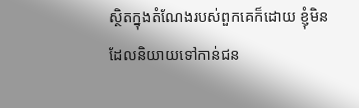ស្ថិតក្នុងតំណែងរបស់ពួកគេក៏ដោយ ខ្ញុំមិនដែលនិយាយទៅកាន់ជន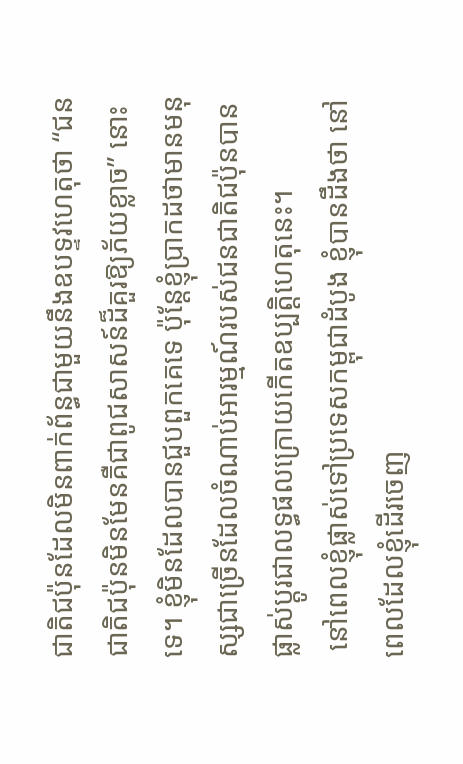ជាតិជប៉ុនដែលមិនពាក់ព័ន្ធជាមួយនឹងឧបទ្ទវហេតុថា “ជនជាតិជប៉ុនមិនមែនគឺជាពូជសាសន៍ដ៏គួរឱ្យភ័យខ្លាច” នោះទេ។ ខ្ញុំមិនដែលបានជួបពួកគេទេ ប៉ុន្តែខ្ញុំប្រាកដថាមានមនុស្សជាច្រើនដែលចំណាប់អារម្មណ៍របស់ជនជាតិជប៉ុនបានផ្លាស់ប្តូរជាលទ្ធផលក្រោយកើតឧប្បត្តិហេតុនេះ។
 នៅពេលខ្ញុំផ្លាស់ទៅប្រទេសកម្ពុជាដំបូង ខ្ញុំបានដឹងថា នៅពេលដែលខ្ញុំដើរចេញ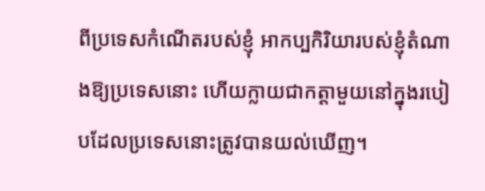ពីប្រទេសកំណើតរបស់ខ្ញុំ អាកប្បកិរិយារបស់ខ្ញុំតំណាងឱ្យប្រទេសនោះ ហើយក្លាយជាកត្តាមួយនៅក្នុងរបៀបដែលប្រទេសនោះត្រូវបានយល់ឃើញ។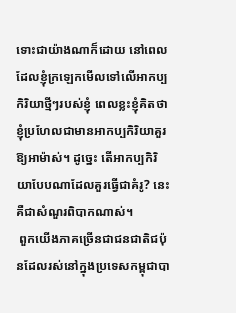ទោះជាយ៉ាងណាក៏ដោយ នៅពេលដែលខ្ញុំក្រឡេកមើលទៅលើអាកប្បកិរិយាថ្មីៗរបស់ខ្ញុំ ពេលខ្លះខ្ញុំគិតថាខ្ញុំប្រហែលជាមានអាកប្បកិរិយាគួរឱ្យអាម៉ាស់។ ដូច្នេះ តើអាកប្បកិរិយាបែបណាដែលគួរធ្វើជាគំរូ? នេះគឺជាសំណួរពិបាកណាស់។
 ពួកយើងភាគច្រើនជាជនជាតិជប៉ុនដែលរស់នៅក្នុងប្រទេសកម្ពុជាបា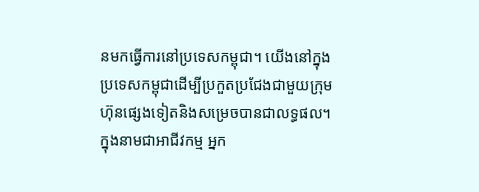នមកធ្វើការនៅប្រទេសកម្ពុជា។ យើងនៅក្នុងប្រទេសកម្ពុជាដើម្បីប្រកួតប្រជែងជាមួយក្រុមហ៊ុនផ្សេងទៀតនិងសម្រេចបានជាលទ្ធផល។ ក្នុងនាមជាអាជីវកម្ម អ្នក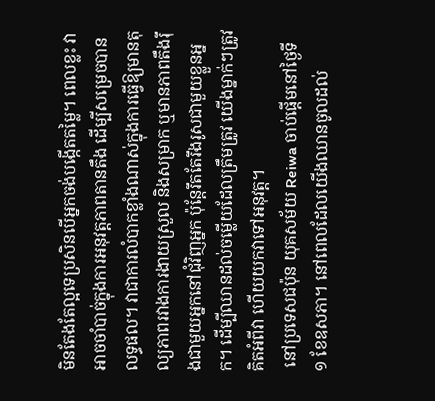មិនតែងតែល្អទេប្រសិនបើអ្នកចង់បង្កើតតម្លៃ។ ពេលខ្លះ វាអាចចាំបាច់ក្នុងការអនុវត្តភាពតានតឹង ដើម្បីសម្រេចបានលទ្ធផល។ វាជាការលំបាកខ្លាំងណាស់ក្នុងការធ្វើឱ្យមានតុល្យភាពរវាងការងាយស្រួល និងសម្រាក ឬមានភាពតឹងរ៉ឹងជាមួយអ្នកនៅជុំវិញអ្នក ប៉ុន្តែរឹតតែរឹងរូសជាមួយខ្លួនអ្នក។ ដើម្បីឈានដល់ចម្លើយដែលត្រឹមត្រូវ យើងម្នាក់ៗត្រូវគិតអំពីវា ហើយយកវាទៅអនុវត្ត។
 នៅប្រទេសជប៉ុន យុគសម័យ Reiwa ចាប់ផ្តើមនៅថ្ងៃទី ១ ខែឧសភា។ នៅពេលដែលយើងឈានចូលដល់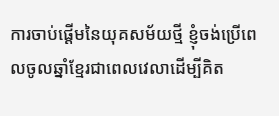ការចាប់ផ្តើមនៃយុគសម័យថ្មី ខ្ញុំចង់ប្រើពេលចូលឆ្នាំខ្មែរជាពេលវេលាដើម្បីគិត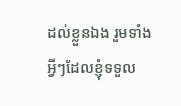ដល់ខ្លួនឯង រួមទាំងអ្វីៗដែលខ្ញុំទទួល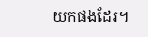យកផងដែរ។